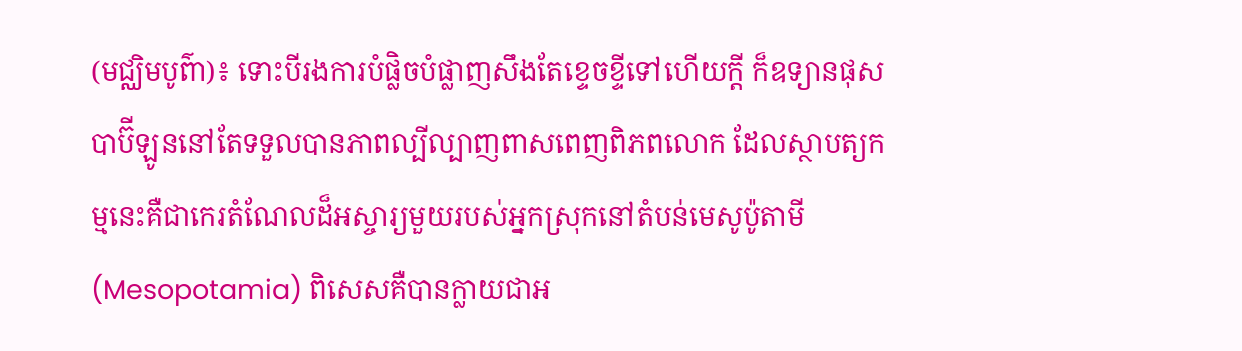(មជ្ឈិមបូព៌ា)៖ ទោះបីរងការបំផ្លិចបំផ្លាញសឹងតែខ្ទេចខ្ទីទៅហើយក្ដី ក៏ឧទ្យានផុសបាប៊ីឡូននៅតែទទួលបានភាពល្បីល្បាញពាសពេញពិភពលោក ដែលស្ថាបត្យកម្មនេះគឺជាកេរតំណែលដ៏អស្ចារ្យមួយរបស់អ្នកស្រុកនៅតំបន់មេសូប៉ូតាមី (Mesopotamia) ពិសេសគឺបានក្លាយជាអ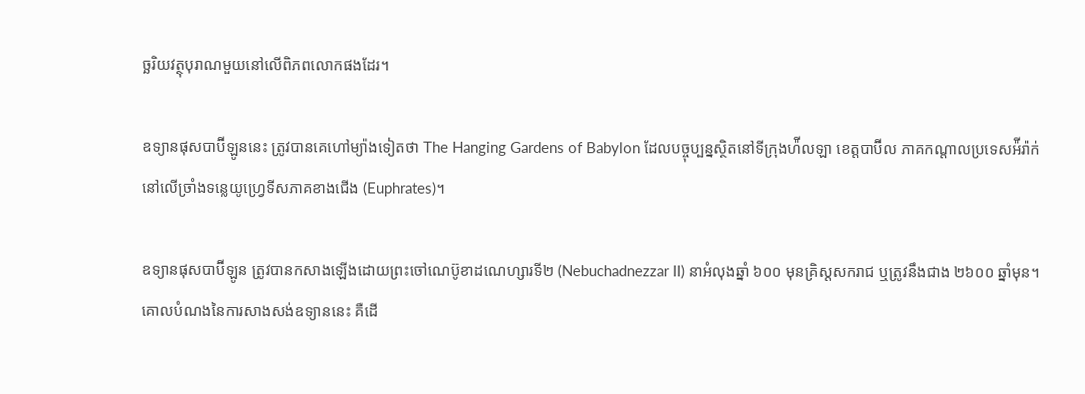ច្ឆរិយវត្ថុបុរាណមួយនៅលើពិភពលោកផងដែរ។

ឧទ្យានផុសបាប៊ីឡូននេះ ត្រូវបានគេហៅម្យ៉ាងទៀតថា The Hanging Gardens of Babylon ដែលបច្ចុប្បន្នស្ថិតនៅទីក្រុងហ៉ីលឡា ខេត្តបាប៊ីល ភាគកណ្ដាលប្រទេសអ៉ីរ៉ាក់ នៅលើច្រាំងទន្លេយូហ្វ្រេទីសភាគខាងជើង (Euphrates)។

ឧទ្យានផុសបាប៊ីឡូន ត្រូវបានកសាងឡើងដោយព្រះចៅណេប៊ូខាដណេហ្សារទី២ (Nebuchadnezzar II) នាអំលុងឆ្នាំ ៦០០ មុនគ្រិស្ដសករាជ ឬត្រូវនឹងជាង ២៦០០ ឆ្នាំមុន។ គោលបំណងនៃការសាងសង់ឧទ្យាននេះ គឺដើ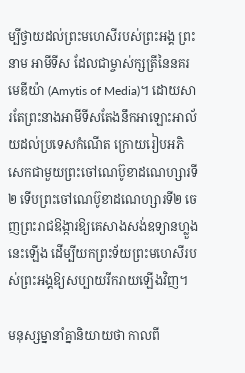ម្បីថ្វាយដល់ព្រះមហេសីរបស់ព្រះអង្គ ព្រះនាម អាមីទីស ដែលជាម្ចាស់ក្សត្រីនៃនគរមេឌីយ៉ា (Amytis of Media)។ ដោយសារតែព្រះនាងអាមីទីសតែងនឹកអាឡោះអាល័យដល់ប្រទេសកំណើត ក្រោយរៀបអភិសេកជាមួយព្រះចៅណេប៊ូខាដណេហ្សារទី២ ទើបព្រះចៅណេប៊ូខាដណេហ្សារទី២ ចេញព្រះរាជឱង្ការឱ្យគេសាងសង់ឧទ្យានហ្លួងនេះឡើង ដើម្បីយកព្រះទ័យព្រះមហេសីរបស់ព្រះអង្គឱ្យសប្បាយរីករាយឡើងវិញ។

មនុស្សម្នានាំគ្នានិយាយថា កាលពី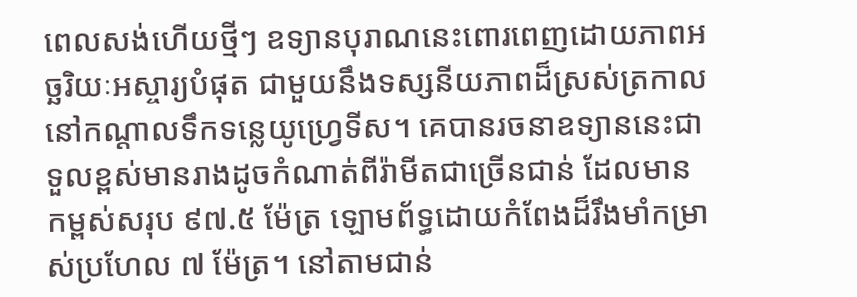ពេលសង់ហើយថ្មីៗ ឧទ្យានបុរាណនេះពោរពេញដោយភាពអច្ឆរិយៈអស្ចារ្យបំផុត ជាមួយនឹងទស្សនីយភាពដ៏ស្រស់ត្រកាលនៅកណ្ដាលទឹកទន្លេយូហ្វ្រេទីស។ គេបានរចនាឧទ្យាននេះជាទួលខ្ពស់មានរាងដូចកំណាត់ពីរ៉ាមីតជាច្រើនជាន់ ដែលមានកម្ពស់សរុប ៩៧.៥ ម៉ែត្រ ឡោមព័ទ្ធដោយកំពែងដ៏រឹងមាំកម្រាស់ប្រហែល ៧ ម៉ែត្រ។ នៅតាមជាន់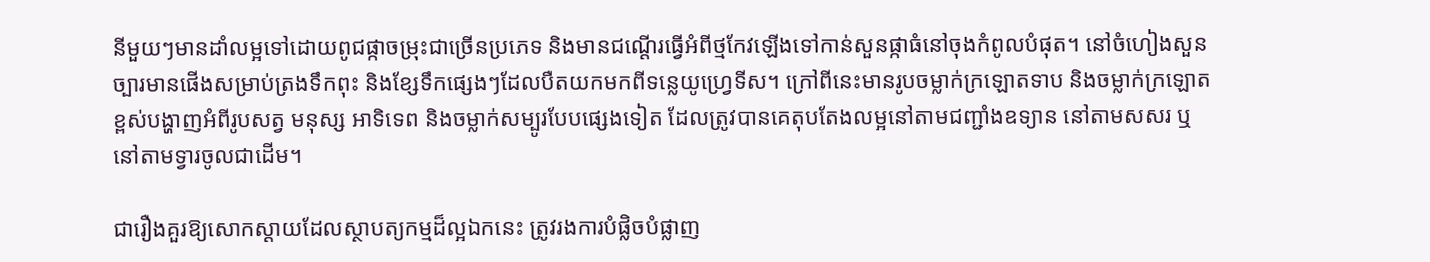នីមួយៗមានដាំលម្អទៅដោយពូជផ្កាចម្រុះជាច្រើនប្រភេទ និងមានជណ្ដើរធ្វើអំពីថ្មកែវឡើងទៅកាន់សួនផ្កាធំនៅចុងកំពូលបំផុត។ នៅចំហៀងសួនច្បារមានផើងសម្រាប់ត្រងទឹកពុះ និងខ្សែទឹកផ្សេងៗដែលបឺតយកមកពីទន្លេយូហ្វ្រេទីស។ ក្រៅពីនេះមានរូបចម្លាក់ក្រឡោតទាប និងចម្លាក់ក្រឡោតខ្ពស់បង្ហាញអំពីរូបសត្វ មនុស្ស អាទិទេព និងចម្លាក់សម្បូរបែបផ្សេងទៀត ដែលត្រូវបានគេតុបតែងលម្អនៅតាមជញ្ជាំងឧទ្យាន នៅតាមសសរ ឬនៅតាមទ្វារចូលជាដើម។

ជារឿងគួរឱ្យសោកស្ដាយដែលស្ថាបត្យកម្មដ៏ល្អឯកនេះ ត្រូវរងការបំផ្លិចបំផ្លាញ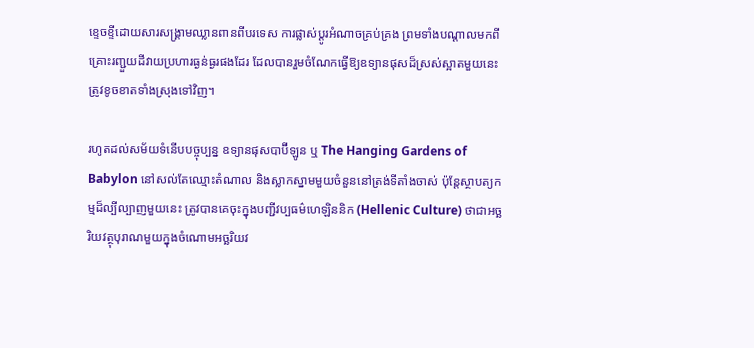ខ្ទេចខ្ទីដោយសារសង្គ្រាមឈ្លានពានពីបរទេស ការផ្លាស់ប្ដូរអំណាចគ្រប់គ្រង ព្រមទាំងបណ្ដាលមកពីគ្រោះរញ្ជួយដីវាយប្រហារធ្ងន់ធ្ងរផងដែរ ដែលបានរួមចំណែកធ្វើឱ្យឧទ្យានផុសដ៏ស្រស់ស្អាតមួយនេះត្រូវខូចខាតទាំងស្រុងទៅវិញ។

រហូតដល់សម័យទំនើបបច្ចុប្បន្ន ឧទ្យានផុសបាប៊ីឡូន ឬ The Hanging Gardens of Babylon នៅសល់តែឈ្មោះតំណាល និងស្លាកស្នាមមួយចំនួននៅត្រង់ទីតាំងចាស់ ប៉ុន្តែស្ថាបត្យកម្មដ៏ល្បីល្បាញមួយនេះ ត្រូវបានគេចុះក្នុងបញ្ជីវប្បធម៌ហេឡិននិក (Hellenic Culture) ថាជាអច្ឆរិយវត្ថុបុរាណមួយក្នុងចំណោមអច្ឆរិយវ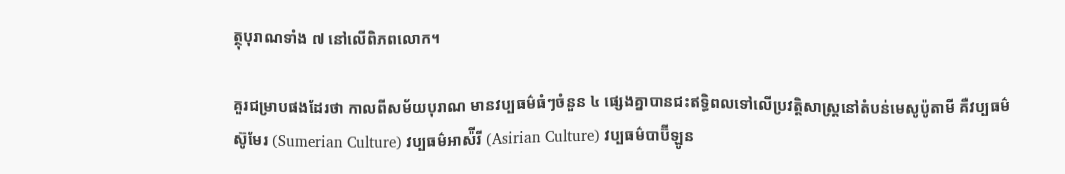ត្ថុបុរាណទាំង ៧ នៅលើពិភពលោក។

គួរជម្រាបផងដែរថា កាលពីសម័យបុរាណ មានវប្បធម៌ធំៗចំនួន ៤ ផ្សេងគ្នាបានជះឥទ្ធិពលទៅលើប្រវត្តិសាស្ត្រនៅតំបន់មេសូប៉ូតាមី គឺវប្បធម៌ស៊ូមែរ (Sumerian Culture) វប្បធម៌អាស៉ីរី (Asirian Culture) វប្បធម៌បាប៊ីឡូន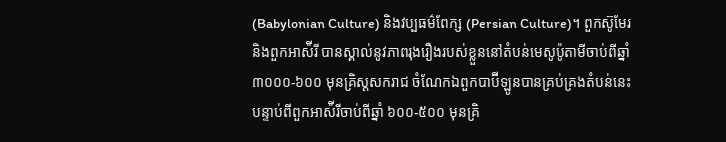(Babylonian Culture) និងវប្បធម៌ពែក្ស (Persian Culture)។ ពួកស៊ូមែរ និងពួកអាស៉ីរី បានស្គាល់នូវភាពរុងរឿងរបស់ខ្លួននៅតំបន់មេសូប៉ូតាមីចាប់ពីឆ្នាំ ៣០០០-៦០០ មុនគ្រិស្ដសករាជ ចំណែកឯពួកបាប៊ីឡូនបានគ្រប់គ្រងតំបន់នេះបន្ទាប់ពីពួកអាស៉ីរីចាប់ពីឆ្នាំ ៦០០-៥០០ មុនគ្រិ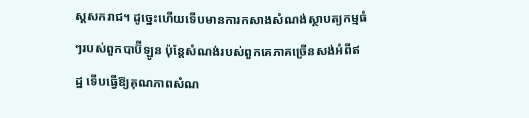ស្ដសករាជ។ ដូច្នេះហើយទើបមានការកសាងសំណង់ស្ថាបត្យកម្មធំៗរបស់ពួកបាប៊ីឡូន ប៉ុន្តែសំណង់របស់ពួកគេភាគច្រើនសង់អំពីឥដ្ឋ ទើបធ្វើឱ្យគុណភាពសំណ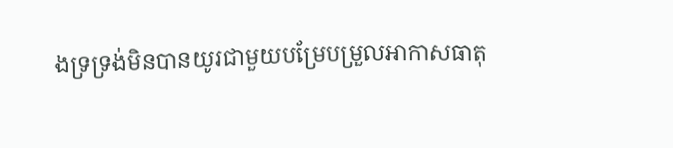ងទ្រទ្រង់មិនបានយូរជាមួយបម្រែបម្រួលអាកាសធាតុ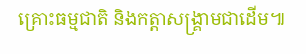គ្រោះធម្មជាតិ និងកត្តាសង្គ្រាមជាដើម៕